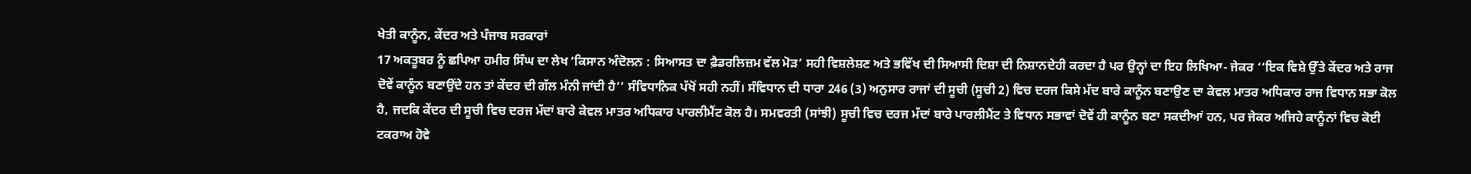ਖੇਤੀ ਕਾਨੂੰਨ, ਕੇਂਦਰ ਅਤੇ ਪੰਜਾਬ ਸਰਕਾਰਾਂ
17 ਅਕਤੂਬਰ ਨੂੰ ਛਪਿਆ ਹਮੀਰ ਸਿੰਘ ਦਾ ਲੇਖ ‘ਕਿਸਾਨ ਅੰਦੋਲਨ : ਸਿਆਸਤ ਦਾ ਫ਼ੈਡਰਲਿਜ਼ਮ ਵੱਲ ਮੋੜ’ ਸਹੀ ਵਿਸ਼ਲੇਸ਼ਣ ਅਤੇ ਭਵਿੱਖ ਦੀ ਸਿਆਸੀ ਦਿਸ਼ਾ ਦੀ ਨਿਸ਼ਾਨਦੇਹੀ ਕਰਦਾ ਹੈ ਪਰ ਉਨ੍ਹਾਂ ਦਾ ਇਹ ਲਿਖਿਆ- ਜੇਕਰ ‘‘ਇਕ ਵਿਸ਼ੇ ਉੱਤੇ ਕੇਂਦਰ ਅਤੇ ਰਾਜ ਦੋਵੇਂ ਕਾਨੂੰਨ ਬਣਾਉਂਦੇ ਹਨ ਤਾਂ ਕੇਂਦਰ ਦੀ ਗੱਲ ਮੰਨੀ ਜਾਂਦੀ ਹੈ’’ ਸੰਵਿਧਾਨਿਕ ਪੱਖੋਂ ਸਹੀ ਨਹੀਂ। ਸੰਵਿਧਾਨ ਦੀ ਧਾਰਾ 246 (3) ਅਨੁਸਾਰ ਰਾਜਾਂ ਦੀ ਸੂਚੀ (ਸੂਚੀ 2) ਵਿਚ ਦਰਜ ਕਿਸੇ ਮੱਦ ਬਾਰੇ ਕਾਨੂੰਨ ਬਣਾਉਣ ਦਾ ਕੇਵਲ ਮਾਤਰ ਅਧਿਕਾਰ ਰਾਜ ਵਿਧਾਨ ਸਭਾ ਕੋਲ ਹੈ, ਜਦਕਿ ਕੇਂਦਰ ਦੀ ਸੂਚੀ ਵਿਚ ਦਰਜ ਮੱਦਾਂ ਬਾਰੇ ਕੇਵਲ ਮਾਤਰ ਅਧਿਕਾਰ ਪਾਰਲੀਮੈਂਟ ਕੋਲ ਹੈ। ਸਮਵਰਤੀ (ਸਾਂਝੀ) ਸੂਚੀ ਵਿਚ ਦਰਜ ਮੱਦਾਂ ਬਾਰੇ ਪਾਰਲੀਮੈਂਟ ਤੇ ਵਿਧਾਨ ਸਭਾਵਾਂ ਦੋਵੇਂ ਹੀ ਕਾਨੂੰਨ ਬਣਾ ਸਕਦੀਆਂ ਹਨ, ਪਰ ਜੇਕਰ ਅਜਿਹੇ ਕਾਨੂੰਨਾਂ ਵਿਚ ਕੋਈ ਟਕਰਾਅ ਹੋਵੇ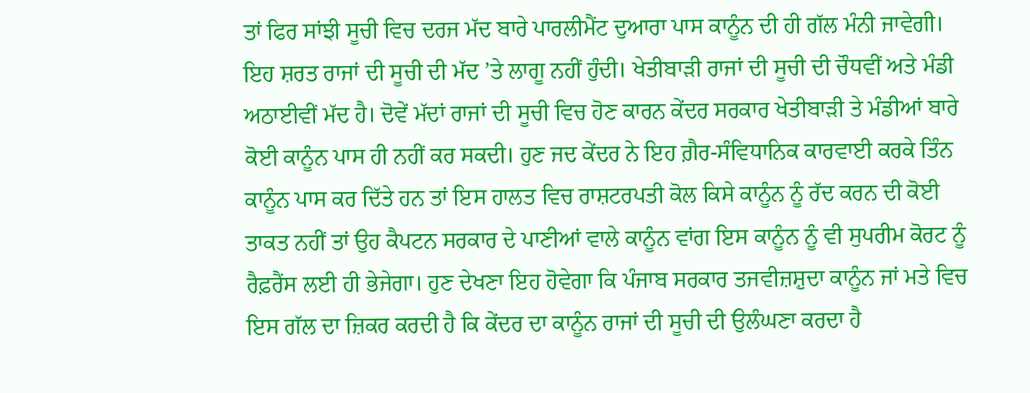ਤਾਂ ਫਿਰ ਸਾਂਝੀ ਸੂਚੀ ਵਿਚ ਦਰਜ ਮੱਦ ਬਾਰੇ ਪਾਰਲੀਮੈਂਟ ਦੁਆਰਾ ਪਾਸ ਕਾਨੂੰਨ ਦੀ ਹੀ ਗੱਲ ਮੰਨੀ ਜਾਵੇਗੀ। ਇਹ ਸ਼ਰਤ ਰਾਜਾਂ ਦੀ ਸੂਚੀ ਦੀ ਮੱਦ ’ਤੇ ਲਾਗੂ ਨਹੀਂ ਹੁੰਦੀ। ਖੇਤੀਬਾੜੀ ਰਾਜਾਂ ਦੀ ਸੂਚੀ ਦੀ ਚੌਧਵੀਂ ਅਤੇ ਮੰਡੀ ਅਠਾਈਵੀਂ ਮੱਦ ਹੈ। ਦੋਵੇਂ ਮੱਦਾਂ ਰਾਜਾਂ ਦੀ ਸੂਚੀ ਵਿਚ ਹੋਣ ਕਾਰਨ ਕੇਂਦਰ ਸਰਕਾਰ ਖੇਤੀਬਾੜੀ ਤੇ ਮੰਡੀਆਂ ਬਾਰੇ ਕੋਈ ਕਾਨੂੰਨ ਪਾਸ ਹੀ ਨਹੀਂ ਕਰ ਸਕਦੀ। ਹੁਣ ਜਦ ਕੇਂਦਰ ਨੇ ਇਹ ਗ਼ੈਰ-ਸੰਵਿਧਾਨਿਕ ਕਾਰਵਾਈ ਕਰਕੇ ਤਿੰਨ ਕਾਨੂੰਨ ਪਾਸ ਕਰ ਦਿੱਤੇ ਹਨ ਤਾਂ ਇਸ ਹਾਲਤ ਵਿਚ ਰਾਸ਼ਟਰਪਤੀ ਕੋਲ ਕਿਸੇ ਕਾਨੂੰਨ ਨੂੰ ਰੱਦ ਕਰਨ ਦੀ ਕੋਈ ਤਾਕਤ ਨਹੀਂ ਤਾਂ ਉਹ ਕੈਪਟਨ ਸਰਕਾਰ ਦੇ ਪਾਣੀਆਂ ਵਾਲੇ ਕਾਨੂੰਨ ਵਾਂਗ ਇਸ ਕਾਨੂੰਨ ਨੂੰ ਵੀ ਸੁਪਰੀਮ ਕੋਰਟ ਨੂੰ ਰੈਫ਼ਰੈਂਸ ਲਈ ਹੀ ਭੇਜੇਗਾ। ਹੁਣ ਦੇਖਣਾ ਇਹ ਹੋਵੇਗਾ ਕਿ ਪੰਜਾਬ ਸਰਕਾਰ ਤਜਵੀਜ਼ਸ਼ੁਦਾ ਕਾਨੂੰਨ ਜਾਂ ਮਤੇ ਵਿਚ ਇਸ ਗੱਲ ਦਾ ਜ਼ਿਕਰ ਕਰਦੀ ਹੈ ਕਿ ਕੇਂਦਰ ਦਾ ਕਾਨੂੰਨ ਰਾਜਾਂ ਦੀ ਸੂਚੀ ਦੀ ਉਲੰਘਣਾ ਕਰਦਾ ਹੈ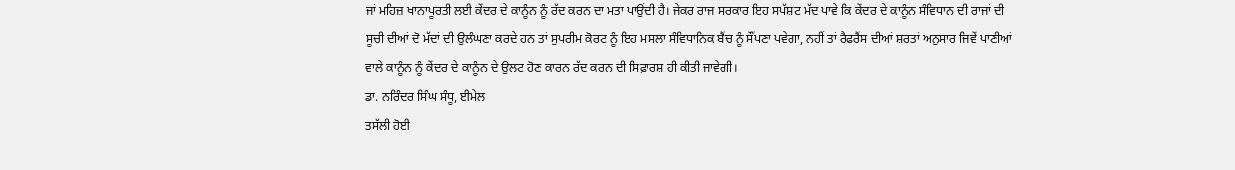ਜਾਂ ਮਹਿਜ਼ ਖਾਨਾਪੂਰਤੀ ਲਈ ਕੇਂਦਰ ਦੇ ਕਾਨੂੰਨ ਨੂੰ ਰੱਦ ਕਰਨ ਦਾ ਮਤਾ ਪਾਉਂਦੀ ਹੈ। ਜੇਕਰ ਰਾਜ ਸਰਕਾਰ ਇਹ ਸਪੱਸ਼ਟ ਮੱਦ ਪਾਵੇ ਕਿ ਕੇਂਦਰ ਦੇ ਕਾਨੂੰਨ ਸੰਵਿਧਾਨ ਦੀ ਰਾਜਾਂ ਦੀ ਸੂਚੀ ਦੀਆਂ ਦੋ ਮੱਦਾਂ ਦੀ ਉਲੰਘਣਾ ਕਰਦੇ ਹਨ ਤਾਂ ਸੁਪਰੀਮ ਕੋਰਟ ਨੂੰ ਇਹ ਮਸਲਾ ਸੰਵਿਧਾਨਿਕ ਬੈਂਚ ਨੂੰ ਸੌਂਪਣਾ ਪਵੇਗਾ, ਨਹੀਂ ਤਾਂ ਰੈਫਰੈਂਸ ਦੀਆਂ ਸ਼ਰਤਾਂ ਅਨੁਸਾਰ ਜਿਵੇਂ ਪਾਣੀਆਂ ਵਾਲੇ ਕਾਨੂੰਨ ਨੂੰ ਕੇਂਦਰ ਦੇ ਕਾਨੂੰਨ ਦੇ ਉਲਟ ਹੋਣ ਕਾਰਨ ਰੱਦ ਕਰਨ ਦੀ ਸਿਫ਼ਾਰਸ਼ ਹੀ ਕੀਤੀ ਜਾਵੇਗੀ।
ਡਾ. ਨਰਿੰਦਰ ਸਿੰਘ ਸੰਧੂ, ਈਮੇਲ
ਤਸੱਲੀ ਹੋਈ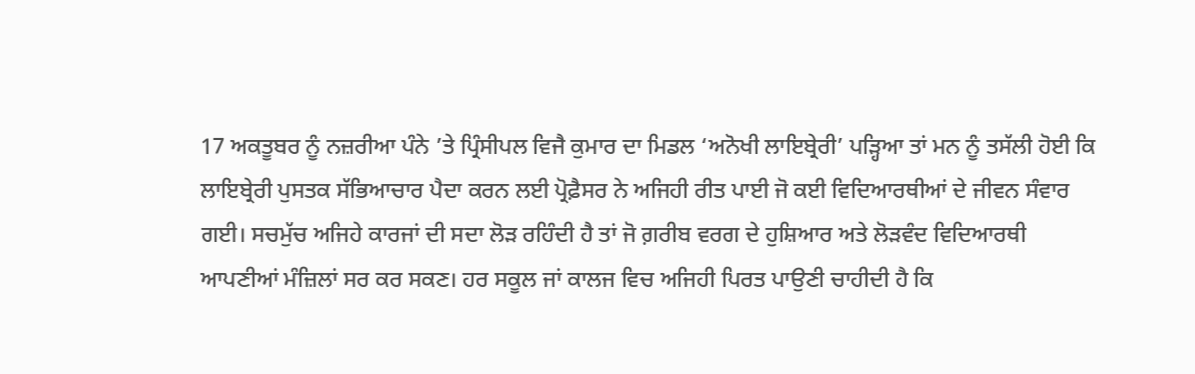17 ਅਕਤੂਬਰ ਨੂੰ ਨਜ਼ਰੀਆ ਪੰਨੇ ’ਤੇ ਪ੍ਰਿੰਸੀਪਲ ਵਿਜੈ ਕੁਮਾਰ ਦਾ ਮਿਡਲ ‘ਅਨੋਖੀ ਲਾਇਬ੍ਰੇਰੀ’ ਪੜ੍ਹਿਆ ਤਾਂ ਮਨ ਨੂੰ ਤਸੱਲੀ ਹੋਈ ਕਿ ਲਾਇਬ੍ਰੇਰੀ ਪੁਸਤਕ ਸੱਭਿਆਚਾਰ ਪੈਦਾ ਕਰਨ ਲਈ ਪ੍ਰੋਫ਼ੈਸਰ ਨੇ ਅਜਿਹੀ ਰੀਤ ਪਾਈ ਜੋ ਕਈ ਵਿਦਿਆਰਥੀਆਂ ਦੇ ਜੀਵਨ ਸੰਵਾਰ ਗਈ। ਸਚਮੁੱਚ ਅਜਿਹੇ ਕਾਰਜਾਂ ਦੀ ਸਦਾ ਲੋੜ ਰਹਿੰਦੀ ਹੈ ਤਾਂ ਜੋ ਗ਼ਰੀਬ ਵਰਗ ਦੇ ਹੁਸ਼ਿਆਰ ਅਤੇ ਲੋੜਵੰਦ ਵਿਦਿਆਰਥੀ ਆਪਣੀਆਂ ਮੰਜ਼ਿਲਾਂ ਸਰ ਕਰ ਸਕਣ। ਹਰ ਸਕੂਲ ਜਾਂ ਕਾਲਜ ਵਿਚ ਅਜਿਹੀ ਪਿਰਤ ਪਾਉਣੀ ਚਾਹੀਦੀ ਹੈ ਕਿ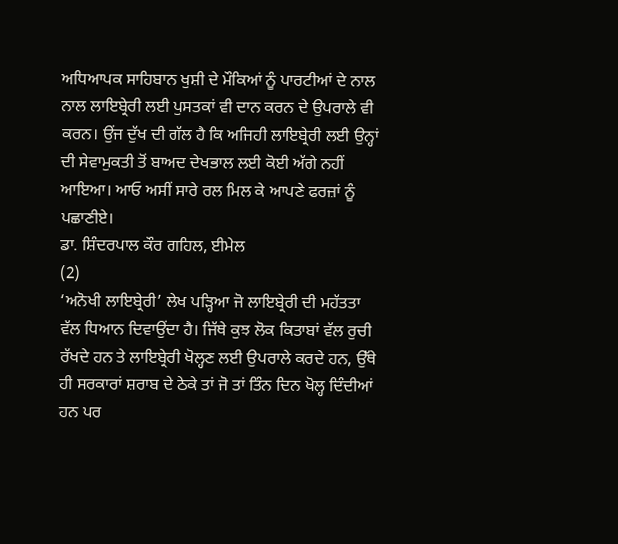ਅਧਿਆਪਕ ਸਾਹਿਬਾਨ ਖੁਸ਼ੀ ਦੇ ਮੌਕਿਆਂ ਨੂੰ ਪਾਰਟੀਆਂ ਦੇ ਨਾਲ ਨਾਲ ਲਾਇਬ੍ਰੇਰੀ ਲਈ ਪੁਸਤਕਾਂ ਵੀ ਦਾਨ ਕਰਨ ਦੇ ਉਪਰਾਲੇ ਵੀ ਕਰਨ। ਉਂਜ ਦੁੱਖ ਦੀ ਗੱਲ ਹੈ ਕਿ ਅਜਿਹੀ ਲਾਇਬ੍ਰੇਰੀ ਲਈ ਉਨ੍ਹਾਂ ਦੀ ਸੇਵਾਮੁਕਤੀ ਤੋਂ ਬਾਅਦ ਦੇਖਭਾਲ ਲਈ ਕੋਈ ਅੱਗੇ ਨਹੀਂ ਆਇਆ। ਆਓ ਅਸੀਂ ਸਾਰੇ ਰਲ ਮਿਲ ਕੇ ਆਪਣੇ ਫਰਜ਼ਾਂ ਨੂੰ ਪਛਾਣੀਏ।
ਡਾ. ਸ਼ਿੰਦਰਪਾਲ ਕੌਰ ਗਹਿਲ, ਈਮੇਲ
(2)
‘ਅਨੋਖੀ ਲਾਇਬ੍ਰੇਰੀ’ ਲੇਖ ਪੜ੍ਹਿਆ ਜੋ ਲਾਇਬ੍ਰੇਰੀ ਦੀ ਮਹੱਤਤਾ ਵੱਲ ਧਿਆਨ ਦਿਵਾਉਂਦਾ ਹੈ। ਜਿੱਥੇ ਕੁਝ ਲੋਕ ਕਿਤਾਬਾਂ ਵੱਲ ਰੁਚੀ ਰੱਖਦੇ ਹਨ ਤੇ ਲਾਇਬ੍ਰੇਰੀ ਖੋਲ੍ਹਣ ਲਈ ਉਪਰਾਲੇ ਕਰਦੇ ਹਨ, ਉੱਥੇ ਹੀ ਸਰਕਾਰਾਂ ਸ਼ਰਾਬ ਦੇ ਠੇਕੇ ਤਾਂ ਜੋ ਤਾਂ ਤਿੰਨ ਦਿਨ ਖੋਲ੍ਹ ਦਿੰਦੀਆਂ ਹਨ ਪਰ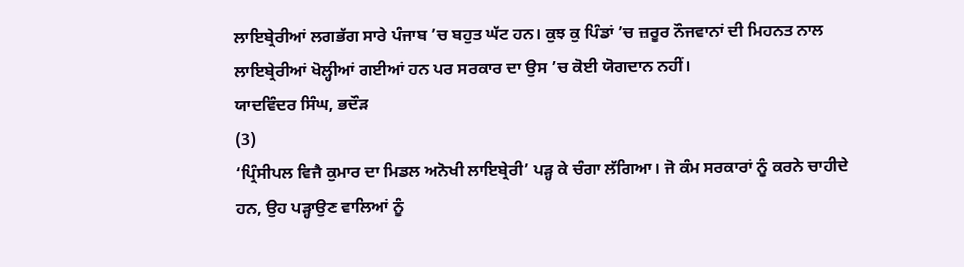ਲਾਇਬ੍ਰੇਰੀਆਂ ਲਗਭੱਗ ਸਾਰੇ ਪੰਜਾਬ ’ਚ ਬਹੁਤ ਘੱਟ ਹਨ। ਕੁਝ ਕੁ ਪਿੰਡਾਂ ’ਚ ਜ਼ਰੂਰ ਨੌਜਵਾਨਾਂ ਦੀ ਮਿਹਨਤ ਨਾਲ ਲਾਇਬ੍ਰੇਰੀਆਂ ਖੋਲ੍ਹੀਆਂ ਗਈਆਂ ਹਨ ਪਰ ਸਰਕਾਰ ਦਾ ਉਸ ’ਚ ਕੋਈ ਯੋਗਦਾਨ ਨਹੀਂ।
ਯਾਦਵਿੰਦਰ ਸਿੰਘ, ਭਦੌੜ
(3)
‘ਪ੍ਰਿੰਸੀਪਲ ਵਿਜੈ ਕੁਮਾਰ ਦਾ ਮਿਡਲ ਅਨੋਖੀ ਲਾਇਬ੍ਰੇਰੀ’ ਪੜ੍ਹ ਕੇ ਚੰਗਾ ਲੱਗਿਆ। ਜੋ ਕੰਮ ਸਰਕਾਰਾਂ ਨੂੰ ਕਰਨੇ ਚਾਹੀਦੇ ਹਨ, ਉਹ ਪੜ੍ਹਾਉਣ ਵਾਲਿਆਂ ਨੂੰ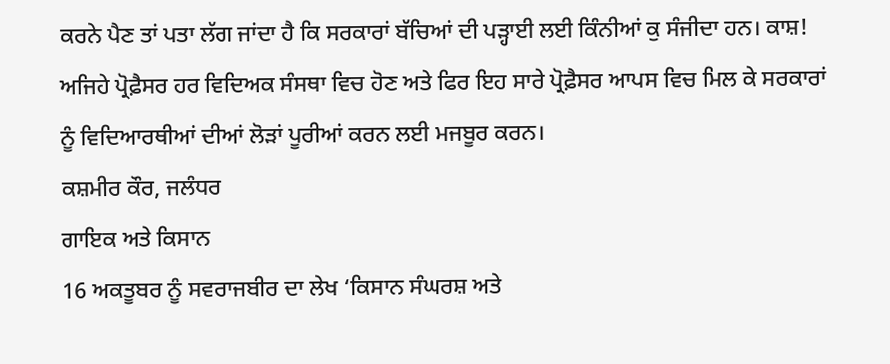ਕਰਨੇ ਪੈਣ ਤਾਂ ਪਤਾ ਲੱਗ ਜਾਂਦਾ ਹੈ ਕਿ ਸਰਕਾਰਾਂ ਬੱਚਿਆਂ ਦੀ ਪੜ੍ਹਾਈ ਲਈ ਕਿੰਨੀਆਂ ਕੁ ਸੰਜੀਦਾ ਹਨ। ਕਾਸ਼! ਅਜਿਹੇ ਪ੍ਰੋਫ਼ੈਸਰ ਹਰ ਵਿਦਿਅਕ ਸੰਸਥਾ ਵਿਚ ਹੋਣ ਅਤੇ ਫਿਰ ਇਹ ਸਾਰੇ ਪ੍ਰੋਫ਼ੈਸਰ ਆਪਸ ਵਿਚ ਮਿਲ ਕੇ ਸਰਕਾਰਾਂ ਨੂੰ ਵਿਦਿਆਰਥੀਆਂ ਦੀਆਂ ਲੋੜਾਂ ਪੂਰੀਆਂ ਕਰਨ ਲਈ ਮਜਬੂਰ ਕਰਨ।
ਕਸ਼ਮੀਰ ਕੌਰ, ਜਲੰਧਰ
ਗਾਇਕ ਅਤੇ ਕਿਸਾਨ
16 ਅਕਤੂਬਰ ਨੂੰ ਸਵਰਾਜਬੀਰ ਦਾ ਲੇਖ ‘ਕਿਸਾਨ ਸੰਘਰਸ਼ ਅਤੇ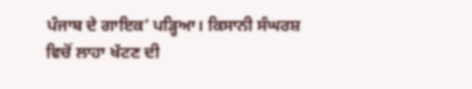ਪੰਜਾਬ ਦੇ ਗਾਇਕ’ ਪੜ੍ਹਿਆ। ਕਿਸਾਨੀ ਸੰਘਰਸ਼ ਵਿਚੋਂ ਲਾਹਾ ਖੱਟਣ ਦੀ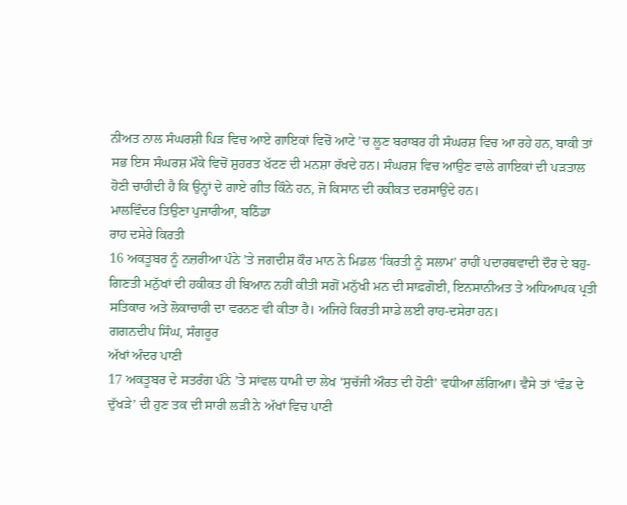ਨੀਅਤ ਨਾਲ ਸੰਘਰਸ਼ੀ ਪਿੜ ਵਿਚ ਆਏ ਗਾਇਕਾਂ ਵਿਚੋਂ ਆਟੇ ’ਚ ਲੂਣ ਬਰਾਬਰ ਹੀ ਸੰਘਰਸ਼ ਵਿਚ ਆ ਰਹੇ ਹਨ, ਬਾਕੀ ਤਾਂ ਸਭ ਇਸ ਸੰਘਰਸ਼ ਮੌਕੇ ਵਿਚੋਂ ਸ਼ੁਹਰਤ ਖੱਟਣ ਦੀ ਮਨਸ਼ਾ ਰੱਖਦੇ ਹਨ। ਸੰਘਰਸ਼ ਵਿਚ ਆਉਣ ਵਾਲੇ ਗਾਇਕਾਂ ਦੀ ਪੜਤਾਲ ਹੋਣੀ ਚਾਹੀਦੀ ਹੈ ਕਿ ਉਨ੍ਹਾਂ ਦੇ ਗਾਏ ਗੀਤ ਕਿੰਨੇ ਹਨ, ਜੋ ਕਿਸਾਨ ਦੀ ਹਕੀਕਤ ਦਰਸਾਉਂਦੇ ਹਨ।
ਮਾਲਵਿੰਦਰ ਤਿਉਣਾ ਪੁਜਾਰੀਆ, ਬਠਿੰਡਾ
ਰਾਹ ਦਸੇਰੇ ਕਿਰਤੀ
16 ਅਕਤੂਬਰ ਨੂੰ ਨਜ਼ਰੀਆ ਪੰਨੇ ’ਤੇ ਜਗਦੀਸ਼ ਕੌਰ ਮਾਨ ਨੇ ਮਿਡਲ ‘ਕਿਰਤੀ ਨੂੰ ਸਲਾਮ’ ਰਾਹੀਂ ਪਦਾਰਥਵਾਦੀ ਦੌਰ ਦੇ ਬਹੁ-ਗਿਣਤੀ ਮਨੁੱਖਾਂ ਦੀ ਹਕੀਕਤ ਹੀ ਬਿਆਨ ਨਹੀਂ ਕੀਤੀ ਸਗੋਂ ਮਨੁੱਖੀ ਮਨ ਦੀ ਸਾਫ਼ਗੋਈ, ਇਨਸਾਨੀਅਤ ਤੇ ਅਧਿਆਪਕ ਪ੍ਰਤੀ ਸਤਿਕਾਰ ਅਤੇ ਲੋਕਾਚਾਰੀ ਦਾ ਵਰਨਣ ਵੀ ਕੀਤਾ ਹੈ। ਅਜਿਹੇ ਕਿਰਤੀ ਸਾਡੇ ਲਈ ਰਾਹ-ਦਸੇਰਾ ਹਨ।
ਗਗਨਦੀਪ ਸਿੰਘ, ਸੰਗਰੂਰ
ਅੱਖਾਂ ਅੰਦਰ ਪਾਣੀ
17 ਅਕਤੂਬਰ ਦੇ ਸਤਰੰਗ ਪੰਨੇ ’ਤੇ ਸਾਂਵਲ ਧਾਮੀ ਦਾ ਲੇਖ ‘ਸੁਚੱਜੀ ਔਰਤ ਦੀ ਹੋਣੀ’ ਵਧੀਆ ਲੱਗਿਆ। ਵੈਸੇ ਤਾਂ ‘ਵੰਡ ਦੇ ਦੁੱਖੜੇ’ ਦੀ ਹੁਣ ਤਕ ਦੀ ਸਾਰੀ ਲੜੀ ਨੇ ਅੱਖਾਂ ਵਿਚ ਪਾਣੀ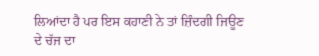ਲਿਆਂਦਾ ਹੈ ਪਰ ਇਸ ਕਹਾਣੀ ਨੇ ਤਾਂ ਜ਼ਿੰਦਗੀ ਜਿਊਣ ਦੇ ਚੱਜ ਦਾ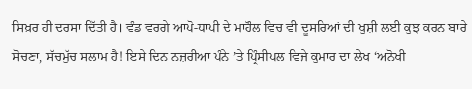ਸਿਖ਼ਰ ਹੀ ਦਰਸਾ ਦਿੱਤੀ ਹੈ। ਵੰਡ ਵਰਗੇ ਆਪੋ-ਧਾਪੀ ਦੇ ਮਾਹੌਲ ਵਿਚ ਵੀ ਦੂਸਰਿਆਂ ਦੀ ਖੁਸ਼ੀ ਲਈ ਕੁਝ ਕਰਨ ਬਾਰੇ ਸੋਚਣਾ, ਸੱਚਮੁੱਚ ਸਲਾਮ ਹੈ! ਇਸੇ ਦਿਨ ਨਜ਼ਰੀਆ ਪੰਨੇ ’ਤੇ ਪ੍ਰਿੰਸੀਪਲ ਵਿਜੇ ਕੁਮਾਰ ਦਾ ਲੇਖ ‘ਅਨੋਖੀ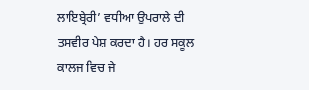ਲਾਇਬ੍ਰੇਰੀ’ ਵਧੀਆ ਉਪਰਾਲੇ ਦੀ ਤਸਵੀਰ ਪੇਸ਼ ਕਰਦਾ ਹੈ। ਹਰ ਸਕੂਲ ਕਾਲਜ ਵਿਚ ਜੇ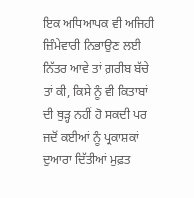ਇਕ ਅਧਿਆਪਕ ਵੀ ਅਜਿਹੀ ਜ਼ਿੰਮੇਵਾਰੀ ਨਿਭਾਉਣ ਲਈ ਨਿੱਤਰ ਆਵੇ ਤਾਂ ਗ਼ਰੀਬ ਬੱਚੇ ਤਾਂ ਕੀ, ਕਿਸੇ ਨੂੰ ਵੀ ਕਿਤਾਬਾਂ ਦੀ ਥੁੜ੍ਹ ਨਹੀਂ ਹੋ ਸਕਦੀ ਪਰ ਜਦੋਂ ਕਈਆਂ ਨੂੰ ਪ੍ਰਕਾਸ਼ਕਾਂ ਦੁਆਰਾ ਦਿੱਤੀਆਂ ਮੁਫ਼ਤ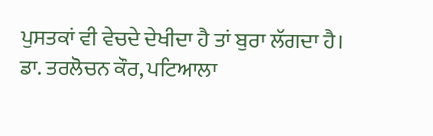ਪੁਸਤਕਾਂ ਵੀ ਵੇਚਦੇ ਦੇਖੀਦਾ ਹੈ ਤਾਂ ਬੁਰਾ ਲੱਗਦਾ ਹੈ।
ਡਾ. ਤਰਲੋਚਨ ਕੌਰ, ਪਟਿਆਲਾ